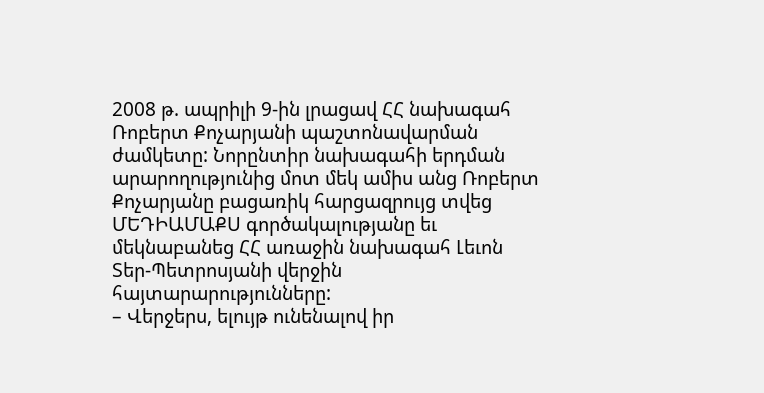2008 թ. ապրիլի 9-ին լրացավ ՀՀ նախագահ Ռոբերտ Քոչարյանի պաշտոնավարման ժամկետը: Նորընտիր նախագահի երդման արարողությունից մոտ մեկ ամիս անց Ռոբերտ Քոչարյանը բացառիկ հարցազրույց տվեց ՄԵԴԻԱՄԱՔՍ գործակալությանը եւ մեկնաբանեց ՀՀ առաջին նախագահ Լեւոն Տեր-Պետրոսյանի վերջին հայտարարությունները:
– Վերջերս, ելույթ ունենալով իր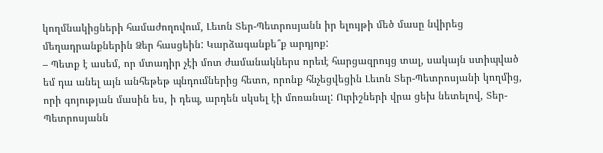կողմնակիցների համաժողովում, Լեւոն Տեր-Պետրոսյանն իր ելույթի մեծ մասը նվիրեց մեղադրանքներին Ձեր հասցեին: Կարձագանքե՞ք արդյոք:
– Պետք է ասեմ, որ մտադիր չէի մոտ ժամանակներս որեւէ հարցազրույց տալ, սակայն ստիպված եմ դա անել այն անհեթեթ պնդումներից հետո, որոնք հնչեցվեցին Լեւոն Տեր-Պետրոսյանի կողմից, որի գոյության մասին ես, ի դեպ, արդեն սկսել էի մոռանալ: Ուրիշների վրա ցեխ նետելով, Տեր-Պետրոսյանն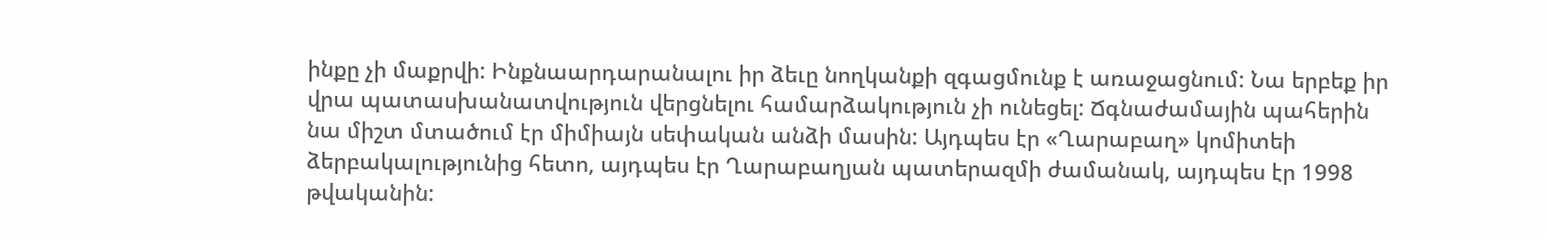ինքը չի մաքրվի: Ինքնաարդարանալու իր ձեւը նողկանքի զգացմունք է առաջացնում: Նա երբեք իր վրա պատասխանատվություն վերցնելու համարձակություն չի ունեցել: Ճգնաժամային պահերին նա միշտ մտածում էր միմիայն սեփական անձի մասին: Այդպես էր «Ղարաբաղ» կոմիտեի ձերբակալությունից հետո, այդպես էր Ղարաբաղյան պատերազմի ժամանակ, այդպես էր 1998 թվականին: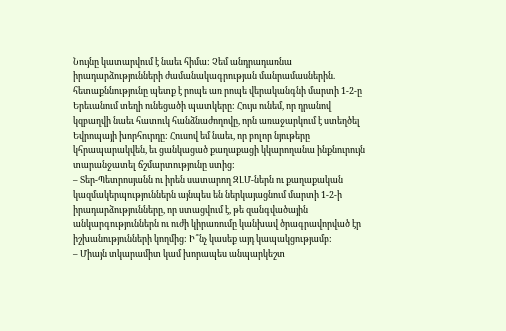Նույնը կատարվում է նաեւ հիմա: Չեմ անդրադառնա իրադարձությունների ժամանակագրության մանրամասներին. հետաքննությունը պետք է րոպե առ րոպե վերականգնի մարտի 1-2-ը Երեւանում տեղի ունեցածի պատկերը: Հույս ունեմ, որ դրանով կզբաղվի նաեւ հատուկ հանձնաժողովը, որն առաջարկում է ստեղծել Եվրոպայի խորհուրդը: Հուսով եմ նաեւ, որ բոլոր նյութերը կհրապարակվեն, եւ ցանկացած քաղաքացի կկարողանա ինքնուրույն տարանջատել ճշմարտությունը ստից:
– Տեր-Պետրոսյանն ու իրեն սատարող ԶԼՄ-ներն ու քաղաքական կազմակերպություններն այնպես են ներկայացնում մարտի 1-2-ի իրադարձությունները, որ ստացվում է, թե զանգվածային անկարգություններն ու ուժի կիրառումը կանխավ ծրագրավորված էր իշխանությունների կողմից: Ի՞նչ կասեք այդ կապակցությամբ:
– Միայն տկարամիտ կամ խորապես անպարկեշտ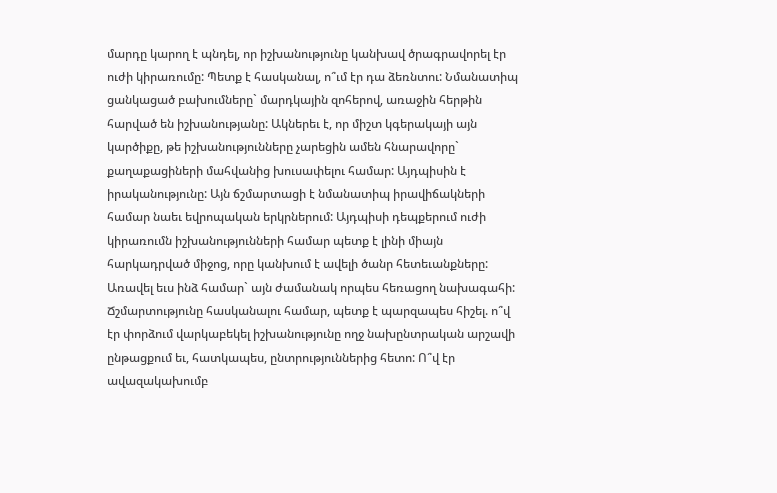մարդը կարող է պնդել, որ իշխանությունը կանխավ ծրագրավորել էր ուժի կիրառումը: Պետք է հասկանալ, ո՞ւմ էր դա ձեռնտու: Նմանատիպ ցանկացած բախումները` մարդկային զոհերով, առաջին հերթին հարված են իշխանությանը: Ակներեւ է, որ միշտ կգերակայի այն կարծիքը, թե իշխանությունները չարեցին ամեն հնարավորը` քաղաքացիների մահվանից խուսափելու համար: Այդպիսին է իրականությունը: Այն ճշմարտացի է նմանատիպ իրավիճակների համար նաեւ եվրոպական երկրներում: Այդպիսի դեպքերում ուժի կիրառումն իշխանությունների համար պետք է լինի միայն հարկադրված միջոց, որը կանխում է ավելի ծանր հետեւանքները: Առավել եւս ինձ համար` այն ժամանակ որպես հեռացող նախագահի: Ճշմարտությունը հասկանալու համար, պետք է պարզապես հիշել. ո՞վ էր փորձում վարկաբեկել իշխանությունը ողջ նախընտրական արշավի ընթացքում եւ, հատկապես, ընտրություններից հետո: Ո՞վ էր ավազակախումբ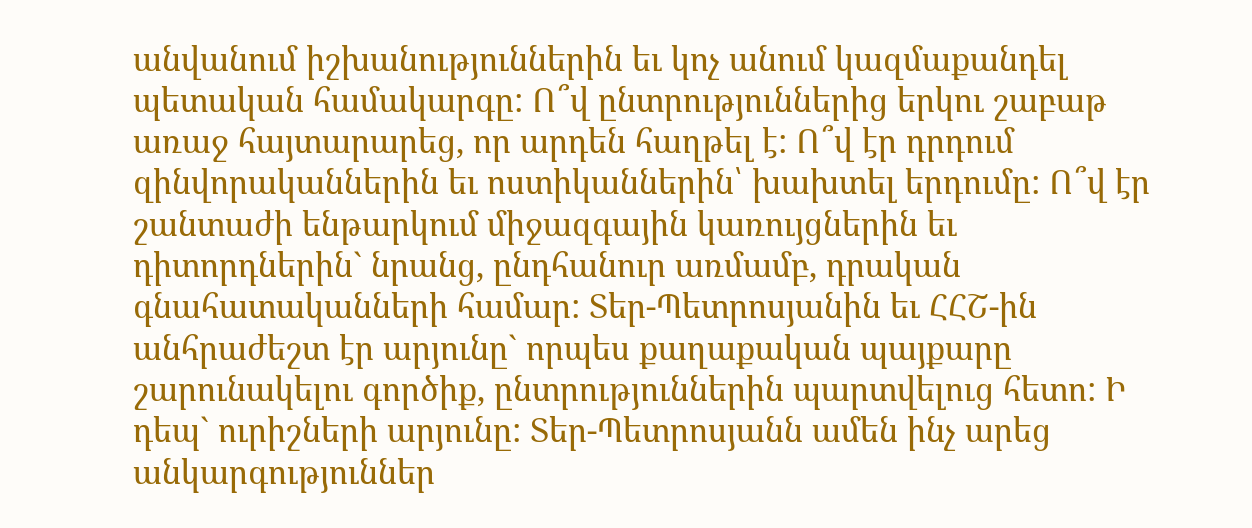անվանում իշխանություններին եւ կոչ անում կազմաքանդել պետական համակարգը: Ո՞վ ընտրություններից երկու շաբաթ առաջ հայտարարեց, որ արդեն հաղթել է: Ո՞վ էր դրդում զինվորականներին եւ ոստիկաններին՝ խախտել երդումը: Ո՞վ էր շանտաժի ենթարկում միջազգային կառույցներին եւ դիտորդներին` նրանց, ընդհանուր առմամբ, դրական գնահատականների համար: Տեր-Պետրոսյանին եւ ՀՀՇ-ին անհրաժեշտ էր արյունը` որպես քաղաքական պայքարը շարունակելու գործիք, ընտրություններին պարտվելուց հետո: Ի դեպ` ուրիշների արյունը: Տեր-Պետրոսյանն ամեն ինչ արեց անկարգություններ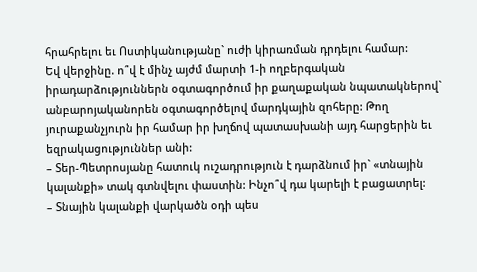հրահրելու եւ Ոստիկանությանը` ուժի կիրառման դրդելու համար:
Եվ վերջինը. ո՞վ է մինչ այժմ մարտի 1-ի ողբերգական իրադարձություններն օգտագործում իր քաղաքական նպատակներով` անբարոյականորեն օգտագործելով մարդկային զոհերը: Թող յուրաքանչյուրն իր համար իր խղճով պատասխանի այդ հարցերին եւ եզրակացություններ անի:
– Տեր-Պետրոսյանը հատուկ ուշադրություն է դարձնում իր` «տնային կալանքի» տակ գտնվելու փաստին: Ինչո՞վ դա կարելի է բացատրել:
– Տնային կալանքի վարկածն օդի պես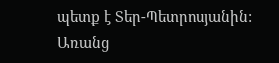պետք է Տեր-Պետրոսյանին: Առանց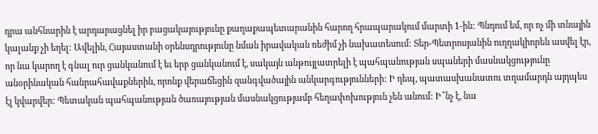դրա անհնարին է արդարացնել իր բացակայությունը քաղաքապետարանին հարող հրապարակում մարտի 1-ին: Պնդում եմ, որ ոչ մի տնային կալանք չի եղել: Ավելին, Հայաստանի օրենսդրությունը նման իրավական ռեժիմ չի նախատեսում: Տեր-Պետրոսյանին ուղղակիորեն ասվել էր, որ նա կարող է գնալ ուր ցանկանում է եւ երբ ցանկանում է, սակայն անթույլատրելի է պահպանության սպաների մասնակցությունը անօրինական հանրահավաքներին, որոնք վերաճեցին զանգվածային անկարգությունների: Ի դեպ, պատասխանատու տղամարդն այդպես էլ կվարվեր: Պետական պահպանության ծառայության մասնակցությամբ հեղափոխություն չեն անում: Ի՞նչ է, նա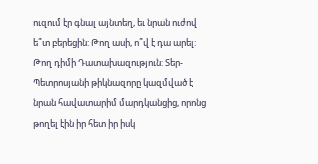ուզում էր գնալ այնտեղ, եւ նրան ուժով ե՞տ բերեցին: Թող ասի, ո՞վ է դա արել: Թող դիմի Դատախազություն: Տեր-Պետրոսյանի թիկնազորը կազմված է նրան հավատարիմ մարդկանցից, որոնց թողել էին իր հետ իր իսկ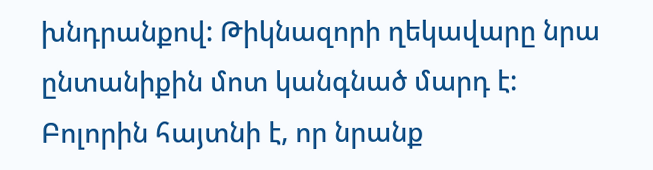խնդրանքով: Թիկնազորի ղեկավարը նրա ընտանիքին մոտ կանգնած մարդ է: Բոլորին հայտնի է, որ նրանք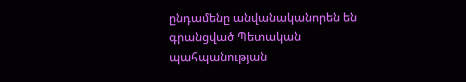ընդամենը անվանականորեն են գրանցված Պետական պահպանության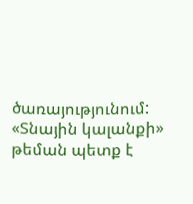ծառայությունում: «Տնային կալանքի» թեման պետք է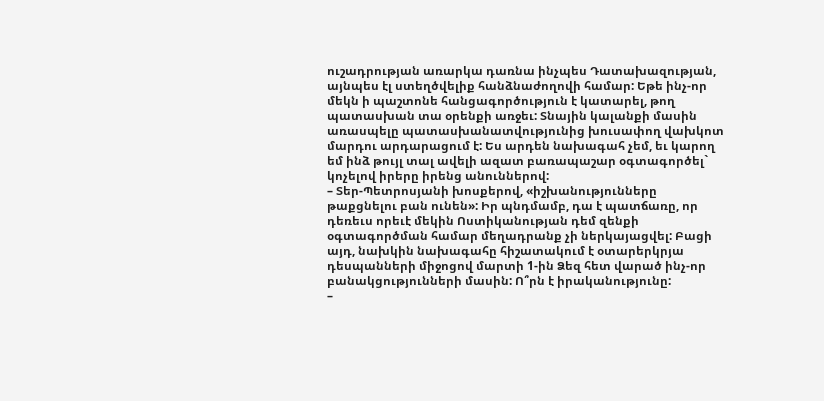ուշադրության առարկա դառնա ինչպես Դատախազության, այնպես էլ ստեղծվելիք հանձնաժողովի համար: Եթե ինչ-որ մեկն ի պաշտոնե հանցագործություն է կատարել, թող պատասխան տա օրենքի առջեւ: Տնային կալանքի մասին առասպելը պատասխանատվությունից խուսափող վախկոտ մարդու արդարացում է: Ես արդեն նախագահ չեմ, եւ կարող եմ ինձ թույլ տալ ավելի ազատ բառապաշար օգտագործել` կոչելով իրերը իրենց անուններով:
– Տեր-Պետրոսյանի խոսքերով, «իշխանությունները թաքցնելու բան ունեն»: Իր պնդմամբ, դա է պատճառը, որ դեռեւս որեւէ մեկին Ոստիկանության դեմ զենքի օգտագործման համար մեղադրանք չի ներկայացվել: Բացի այդ, նախկին նախագահը հիշատակում է օտարերկրյա դեսպանների միջոցով մարտի 1-ին Ձեզ հետ վարած ինչ-որ բանակցությունների մասին: Ո՞րն է իրականությունը:
–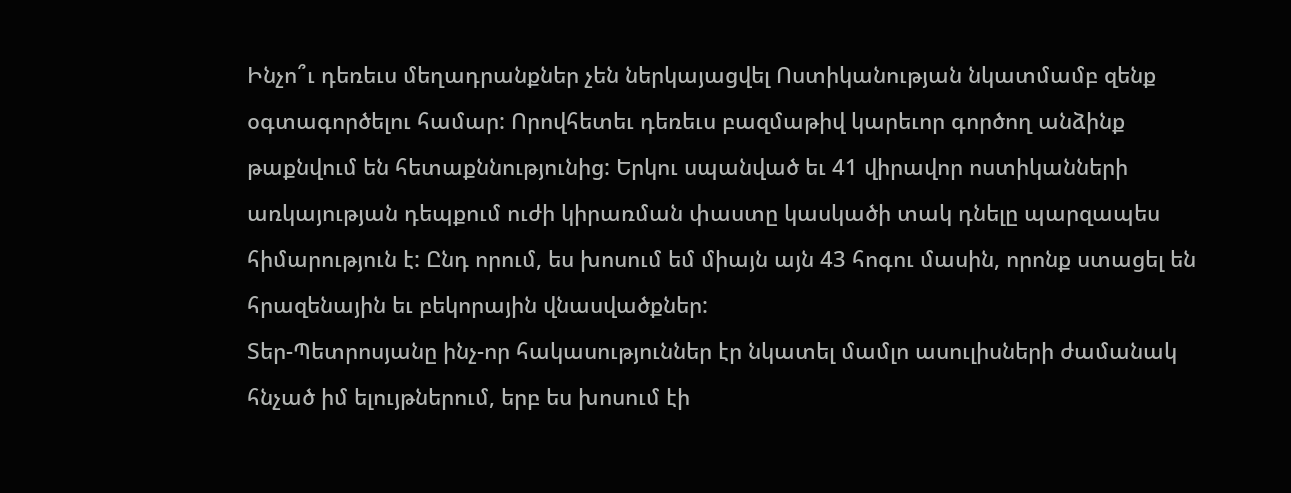Ինչո՞ւ դեռեւս մեղադրանքներ չեն ներկայացվել Ոստիկանության նկատմամբ զենք օգտագործելու համար: Որովհետեւ դեռեւս բազմաթիվ կարեւոր գործող անձինք թաքնվում են հետաքննությունից: Երկու սպանված եւ 41 վիրավոր ոստիկանների առկայության դեպքում ուժի կիրառման փաստը կասկածի տակ դնելը պարզապես հիմարություն է: Ընդ որում, ես խոսում եմ միայն այն 43 հոգու մասին, որոնք ստացել են հրազենային եւ բեկորային վնասվածքներ:
Տեր-Պետրոսյանը ինչ-որ հակասություններ էր նկատել մամլո ասուլիսների ժամանակ հնչած իմ ելույթներում, երբ ես խոսում էի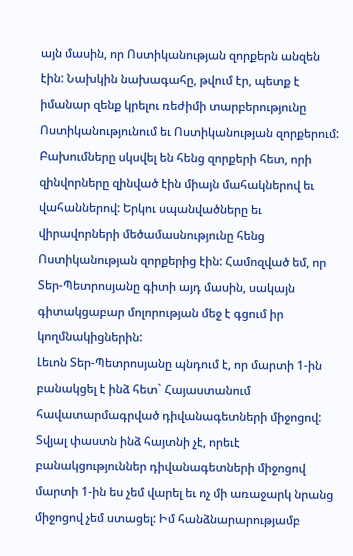այն մասին, որ Ոստիկանության զորքերն անզեն էին: Նախկին նախագահը, թվում էր, պետք է իմանար զենք կրելու ռեժիմի տարբերությունը Ոստիկանությունում եւ Ոստիկանության զորքերում: Բախումները սկսվել են հենց զորքերի հետ, որի զինվորները զինված էին միայն մահակներով եւ վահաններով: Երկու սպանվածները եւ վիրավորների մեծամասնությունը հենց Ոստիկանության զորքերից էին: Համոզված եմ, որ Տեր-Պետրոսյանը գիտի այդ մասին, սակայն գիտակցաբար մոլորության մեջ է գցում իր կողմնակիցներին:
Լեւոն Տեր-Պետրոսյանը պնդում է, որ մարտի 1-ին բանակցել է ինձ հետ` Հայաստանում հավատարմագրված դիվանագետների միջոցով: Տվյալ փաստն ինձ հայտնի չէ, որեւէ բանակցություններ դիվանագետների միջոցով մարտի 1-ին ես չեմ վարել եւ ոչ մի առաջարկ նրանց միջոցով չեմ ստացել: Իմ հանձնարարությամբ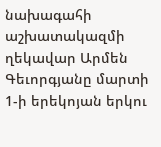նախագահի աշխատակազմի ղեկավար Արմեն Գեւորգյանը մարտի 1-ի երեկոյան երկու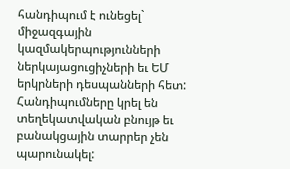հանդիպում է ունեցել` միջազգային կազմակերպությունների ներկայացուցիչների եւ ԵՄ երկրների դեսպանների հետ: Հանդիպումները կրել են տեղեկատվական բնույթ եւ բանակցային տարրեր չեն պարունակել: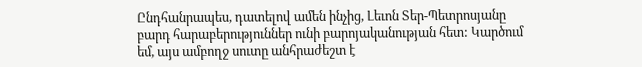Ընդհանրապես, դատելով ամեն ինչից, Լեւոն Տեր-Պետրոսյանը բարդ հարաբերություններ ունի բարոյականության հետ: Կարծում եմ, այս ամբողջ սուտը անհրաժեշտ է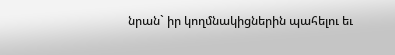նրան` իր կողմնակիցներին պահելու եւ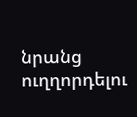նրանց ուղղորդելու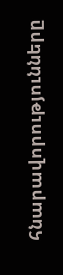հնարավորությունները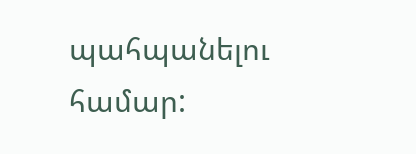պահպանելու համար: